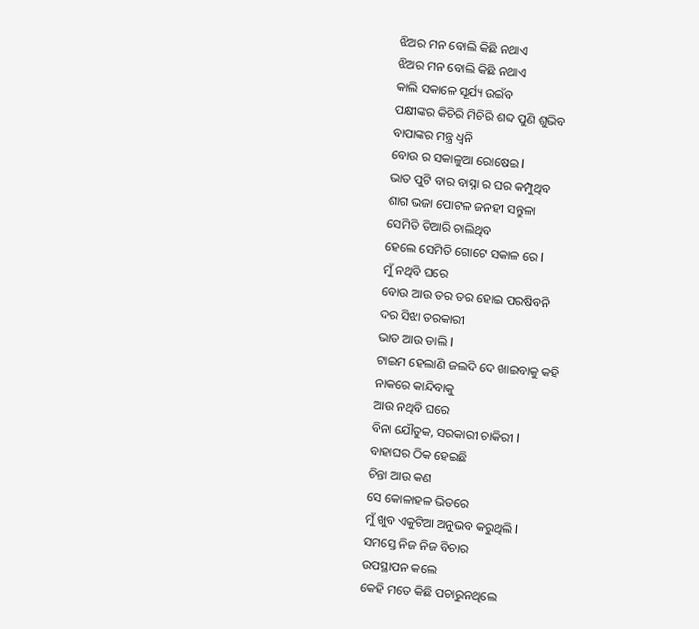ଝିଅର ମନ ବୋଲି କିଛି ନଥାଏ
ଝିଅର ମନ ବୋଲି କିଛି ନଥାଏ
କାଲି ସକାଳେ ସୂର୍ଯ୍ୟ ଉଇଁବ
ପକ୍ଷୀଙ୍କର କିଚିରି ମିଚିରି ଶବ୍ଦ ପୁଣି ଶୁଭିବ
ବାପାଙ୍କର ମନ୍ତ୍ର ଧ୍ୱନି
ବୋଉ ର ସକାଳୁଆ ରୋଷେଇ l
ଭାତ ପୁଟି ବାର ବାସ୍ନା ର ଘର କମ୍ପୁଥିବ
ଶାଗ ଭଜା ପୋଟଳ ଜନହୀ ସନ୍ତୁଳା
ସେମିତି ତିଆରି ଚାଲିଥିବ
ହେଲେ ସେମିତି ଗୋଟେ ସକାଳ ରେ l
ମୁଁ ନଥିବି ଘରେ
ବୋଉ ଆଉ ତର ତର ହୋଇ ପରଷିବନି
ଦର ସିଝା ତରକାରୀ
ଭାତ ଆଉ ଡାଲି l
ଟାଇମ ହେଲାଣି ଜଲଦି ଦେ ଖାଇବାକୁ କହି
ନାକରେ କାନ୍ଦିବାକୁ
ଆଉ ନଥିବି ଘରେ
ବିନା ଯୌତୁକ, ସରକାରୀ ଚାକିରୀ l
ବାହାଘର ଠିକ ହେଇଛି
ଚିନ୍ତା ଆଉ କଣ
ସେ କୋଳାହଳ ଭିତରେ
ମୁଁ ଖୁବ ଏକୁଟିଆ ଅନୁଭବ କରୁଥିଲି l
ସମସ୍ତେ ନିଜ ନିଜ ବିଚାର
ଉପସ୍ଥାପନ କଲେ
କେହି ମତେ କିଛି ପଚାରୁନଥିଲେ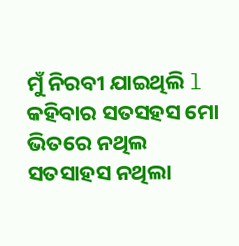ମୁଁ ନିରବୀ ଯାଇଥିଲି l
କହିବାର ସତସହସ ମୋ ଭିତରେ ନଥିଲ
ସତସାହସ ନଥିଲା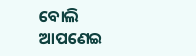ବୋଲି
ଆପଣେଇ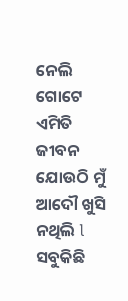ନେଲି ଗୋଟେ ଏମିତି ଜୀବନ
ଯୋଉଠି ମୁଁ ଆଦୌ ଖୁସି ନଥିଲି l
ସବୁକିଛି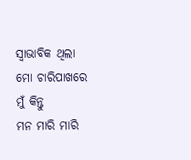ସ୍ୱାଭାବିକ ଥିଲା
ମୋ ଚାରିପାଖରେ
ମୁଁ କିନ୍ତୁ
ମନ ମାରି ମାରି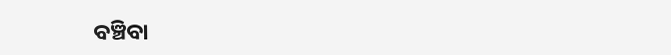ବଞ୍ଚିବା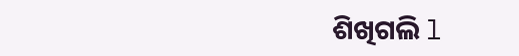ଶିଖିଗଲି l